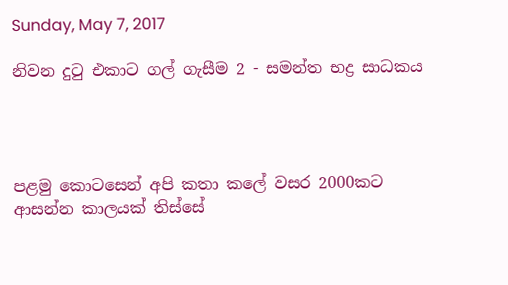Sunday, May 7, 2017

නිවන දුටු එකාට ගල් ගැසීම 2 - සමන්ත භද්‍ර සාධකය




පළමු කොටසෙන් අපි කතා කලේ වසර 2000කට ආසන්න කාලයක් තිස්සේ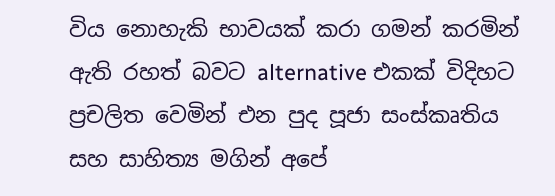විය නොහැකි භාවයක් කරා ගමන් කරමින් ඇති රහත් බවට alternative එකක් විදිහට ප්‍රචලිත වෙමින් එන පුද පූජා සංස්කෘතිය සහ සාහිත්‍ය මගින් අපේ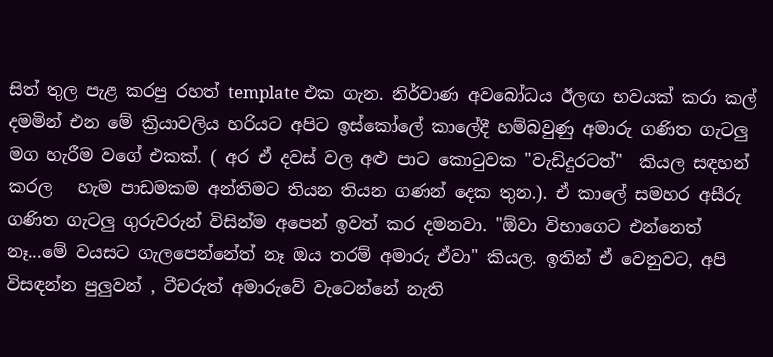සිත් තුල පැළ කරපු රහත් template එක ගැන. නිර්වාණ අවබෝධය ඊලඟ භවයක් කරා කල් දමමින් එන මේ ක්‍රියාවලිය හරියට අපිට ඉස්කෝලේ කාලේදී හම්බවුණු අමාරු ගණිත ගැටලු මග හැරීම වගේ එකක්. ( අර ඒ දවස් වල අළු පාට කොටුවක "වැඩිදුරටත්"  කියල සඳහන් කරල   හැම පාඩමකම අන්තිමට තියන තියන ගණන් දෙක තුන.). ඒ කාලේ සමහර අසීරු ගණිත ගැටලු ගුරුවරුන් විසින්ම අපෙන් ඉවත් කර දමනවා. "ඕවා විභාගෙට එන්නෙත් නෑ...මේ වයසට ගැලපෙන්නේත් නෑ ඔය තරම් අමාරු ඒවා" කියල. ඉතින් ඒ වෙනුවට, අපි විසඳන්න පුලුවන් , ටීචරුත් අමාරුවේ වැටෙන්නේ නැති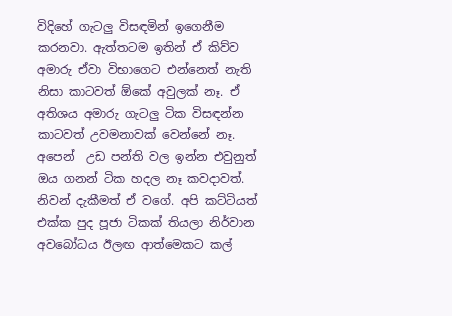විදිහේ ගැටලු විසඳමින් ඉගෙනීම කරනවා. ඇත්තටම ඉතින් ඒ කිව්ව අමාරු ඒවා විභාගෙට එන්නෙත් නැති නිසා කාටවත් ඕකේ අවුලක් නෑ. ඒ අතිශය අමාරු ගැටලු ටික විසඳන්න කාටවත් උවමනාවක් වෙන්නේ නෑ. අපෙන්  උඩ පන්ති වල ඉන්න එවුනුත් ඔය ගනන් ටික හදල නෑ කවදාවත්. නිවන් දැකීමත් ඒ වගේ. අපි කට්ටියත් එක්ක පුද පූජා ටිකක් තියලා නිර්වාන අවබෝධය ඊලඟ ආත්මෙකට කල්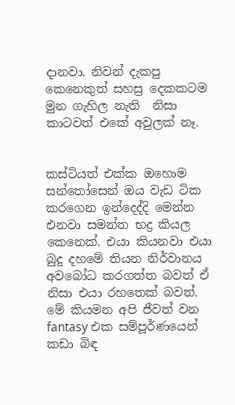දානවා. නිවන් දැකපු කෙනෙකුත් සහස්‍ර දෙකකටම මුන ගැහිල නැති  නිසා කාටවත් එකේ අවුලක් නෑ.


කස්ටියත් එක්ක ඔහොම සන්තෝසෙන් ඔය වැඩ ටික කරගෙන ඉන්දෙද්දි මෙන්න එනවා සමන්ත භද්‍ර කියල කෙනෙක්. එයා කියනවා එයා බුදු දහමේ තියන නිර්වානය අවබෝධ කරගත්ත බවත් ඒ නිසා එයා රහතෙක් බවත්. මේ කියමන අපි ජීවත් වන fantasy එක සම්පූර්ණයෙන් කඩා බිඳ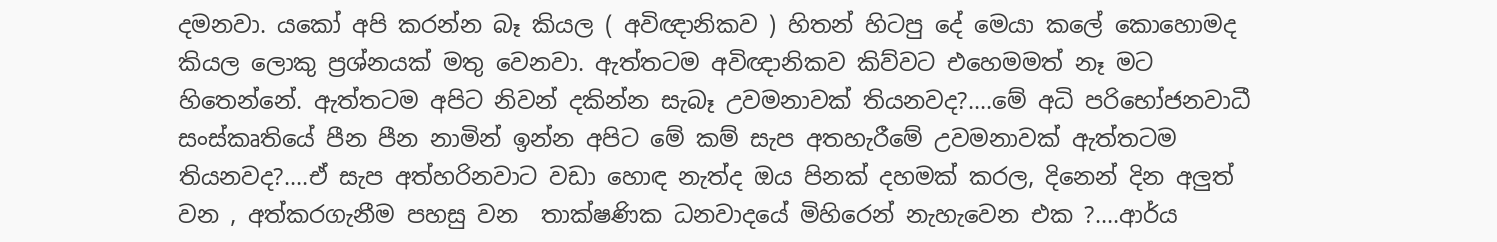දමනවා. යකෝ අපි කරන්න බෑ කියල ( අවිඥානිකව ) හිතන් හිටපු දේ මෙයා කලේ කොහොමද කියල ලොකු ප්‍රශ්නයක් මතු වෙනවා. ඇත්තටම අවිඥානිකව කිව්වට එහෙමමත් නෑ මට හිතෙන්නේ. ඇත්තටම අපිට නිවන් දකින්න සැබෑ උවමනාවක් තියනවද?....මේ අධි පරිභෝජනවාධී සංස්කෘතියේ පීන පීන නාමින් ඉන්න අපිට මේ කම් සැප අතහැරීමේ උවමනාවක් ඇත්තටම තියනවද?....ඒ සැප අත්හරිනවාට වඩා හොඳ නැත්ද ඔය පිනක් දහමක් කරල, දිනෙන් දින අලුත් වන , අත්කරගැනීම පහසු වන  තාක්ෂණික ධනවාදයේ මිහිරෙන් නැහැවෙන එක ?....ආර්ය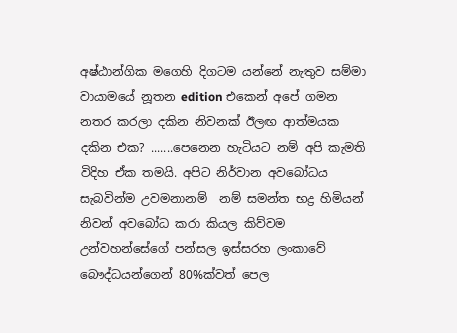අෂ්ඨාන්ගික මගෙහි දිගටම යන්නේ නැතුව සම්මා වායාමයේ නූතන edition එකෙන් අපේ ගමන නතර කරලා දකින නිවනක් ඊලඟ ආත්මයක දකින එක? .......පෙනෙන හැටියට නම් අපි කැමති විදිහ ඒක තමයි. අපිට නිර්වාන අවබෝධය සැබවින්ම උවමනානම්  නම් සමන්ත භද්‍ර හිමියන් නිවන් අවබෝධ කරා කියල කිව්වම උන්වහන්සේගේ පන්සල ඉස්සරහ ලංකාවේ බෞද්ධයන්ගෙන් 80%ක්වත් පෙල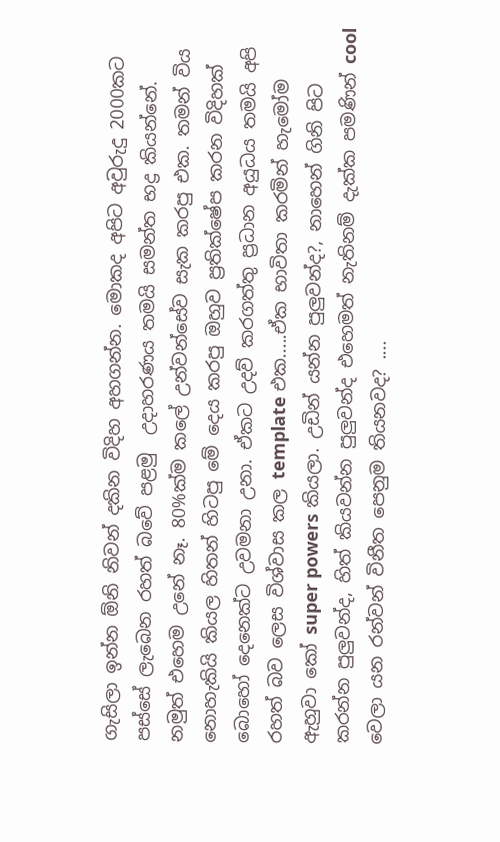ගැසිලා ඉන්න ඕනි නිවන් දකින විදිහ අහගන්න. මොකද අපිට අවුරුදු 2000කට පස්සේ ලැබෙන රහත් බවේ පළමු  උදාහරණය තමයි සමන්ත භද්‍ර කියන්නේ. නමුත් එහෙම උනේ නෑ. 80%ක්ම කලේ උන්වන්සේව සැක කරපු එක. තමන් විය නොහැකියි කියල හිතන් හිටපු මේ දෙය කරපු ඔහුව ප්‍රතික්ෂේප කරන විදිහක් බොහෝ දෙනෙක්ට උවමනා උනා. ඒකට උදව් කරගත්තු ප්‍රධාන අයුධය තමයි අපි රහත් බව ලෙස විශ්වාස කල template එක.....ඒක භාවිතා කරමින් හැමෝම ඇහුවා කෝ super powers කියලා. උඩින් යන්න පුලුවන්ද?, නාහෙන් ගිනි පිට කරන්න පුලුවන්ද, හිත් කියවන්න පුලුවන්ද එහෙමත් නැතිනම් දැක්ක පමණින් cool වෙලා යන රන්වන් විනීත පෙනුම තියනවද? ....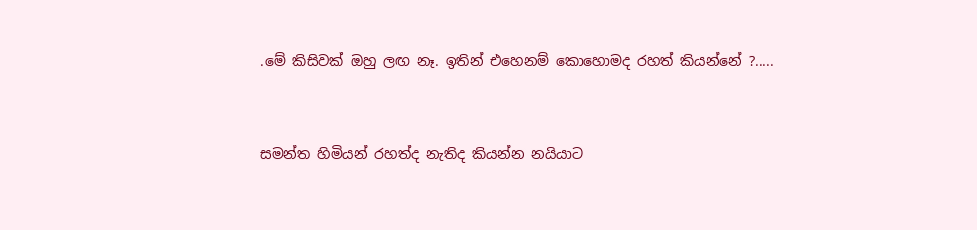.මේ කිසිවක් ඔහු ලඟ නෑ. ඉතින් එහෙනම් කොහොමද රහත් කියන්නේ ?.....


සමන්ත හිමියන් රහත්ද නැතිද කියන්න නයියාට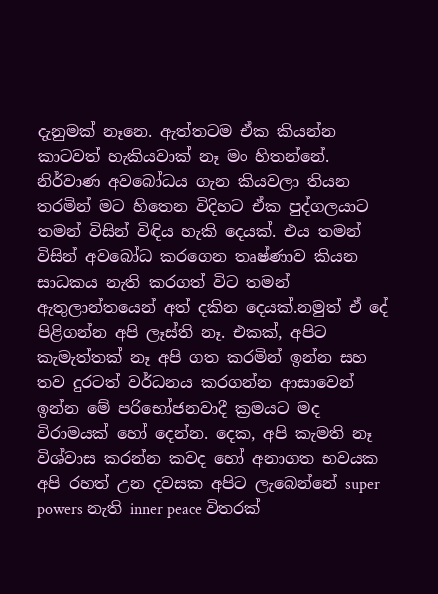දැනුමක් නෑනෙ. ඇත්තටම ඒක කියන්න කාටවත් හැකියවාක් නෑ මං හිතන්නේ. නිර්වාණ අවබෝධය ගැන කියවලා තියන තරමින් මට හිතෙන විදිහට ඒක පුද්ගලයාට තමන් විසින් විඳිය හැකි දෙයක්. එය තමන් විසින් අවබෝධ කරගෙන තෘෂ්ණාව කියන සාධකය නැති කරගත් විට තමන් ඇතුලාන්තයෙන් අත් දකින දෙයක්.නමුත් ඒ දේ පිළිගන්න අපි ලෑස්ති නෑ. එකක්, අපිට කැමැත්තක් නෑ අපි ගත කරමින් ඉන්න සහ තව දුරටත් වර්ධනය කරගන්න ආසාවෙන් ඉන්න මේ පරිභෝජනවාදී ක්‍රමයට මද විරාමයක් හෝ දෙන්න. දෙක, අපි කැමති නෑ විශ්වාස කරන්න කවද හෝ අනාගත භවයක අපි රහත් උන දවසක අපිට ලැබෙන්නේ super powers නැති inner peace විතරක්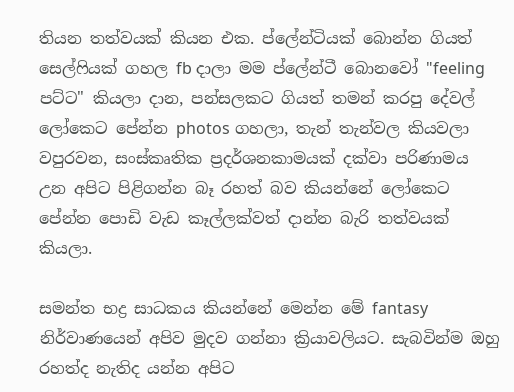තියන තත්වයක් කියන එක. ප්ලේන්ටියක් බොන්න ගියත් සෙල්ෆියක් ගහල fb දාලා මම ප්ලේන්ටී බොනවෝ "feeling පට්ට" කියලා දාන, පන්සලකට ගියත් තමන් කරපු දේවල් ලෝකෙට පේන්න photos ගහලා, තැන් තැන්වල කියවලා  වපුරවන, සංස්කෘතික ප්‍රදර්ශනකාමයක් දක්වා පරිණාමය උන අපිට පිළිගන්න බෑ රහත් බව කියන්නේ ලෝකෙට පේන්න පොඩි වැඩ කෑල්ලක්වත් දාන්න බැරි තත්වයක් කියලා.

සමන්ත භද්‍ර සාධකය කියන්නේ මෙන්න මේ fantasy නිර්වාණයෙන් අපිව මුදව ගන්නා ක්‍රියාවලියට. සැබවින්ම ඔහු රහත්ද නැතිද යන්න අපිට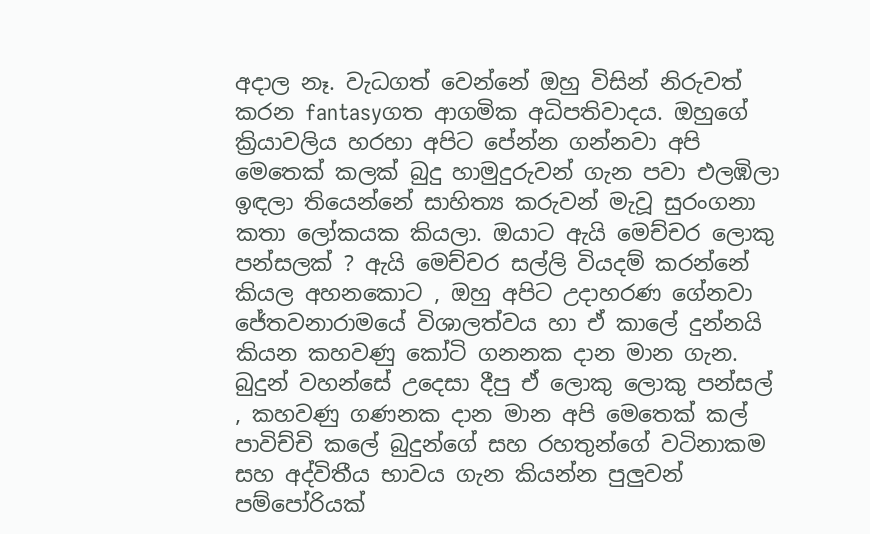අදාල නෑ. වැධගත් වෙන්නේ ඔහු විසින් නිරුවත් කරන fantasyගත ආගමික අධිපතිවාදය. ඔහුගේ ක්‍රියාවලිය හරහා අපිට පේන්න ගන්නවා අපි මෙතෙක් කලක් බුදු හාමුදුරුවන් ගැන පවා එලඹිලා ඉඳලා තියෙන්නේ සාහිත්‍ය කරුවන් මැවූ සුරංගනා කතා ලෝකයක කියලා. ඔයාට ඇයි මෙච්චර ලොකු පන්සලක් ? ඇයි මෙච්චර සල්ලි වියදම් කරන්නේ කියල අහනකොට , ඔහු අපිට උදාහරණ ගේනවා ජේතවනාරාමයේ විශාලත්වය හා ඒ කාලේ දුන්නයි කියන කහවණු කෝටි ගනනක දාන මාන ගැන. බුදුන් වහන්සේ උදෙසා දීපු ඒ ලොකු ලොකු පන්සල් , කහවණු ගණනක දාන මාන අපි මෙතෙක් කල් පාවිච්චි කලේ බුදුන්ගේ සහ රහතුන්ගේ වටිනාකම සහ අද්විතීය භාවය ගැන කියන්න පුලුවන් පම්පෝරියක්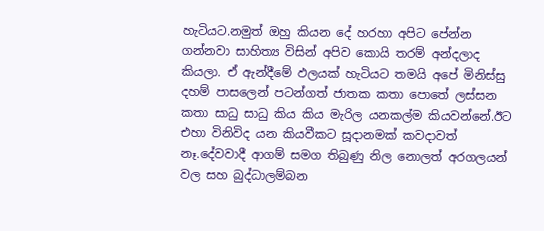හැටියට.නමුත් ඔහු කියන දේ හරහා අපිට පේන්න ගන්නවා සාහිත්‍ය විසින් අපිව කොයි තරම් අන්දලාද කියලා. ඒ ඇන්දීමේ ඵලයක් හැටියට තමයි අපේ මිනිස්සු දහම් පාසලෙන් පටන්ගත් ජාතක කතා පොතේ ලස්සන කතා සාධු සාධු කිය කිය මැරිල යනකල්ම කියවන්නේ.ඊට එහා විනිවිද යන කියවීකට සූදානමක් කවදාවත් නෑ.දේවවාදී ආගම් සමග තිබුණු නිල නොලත් අරගලයන් වල සහ බුද්ධාලම්බන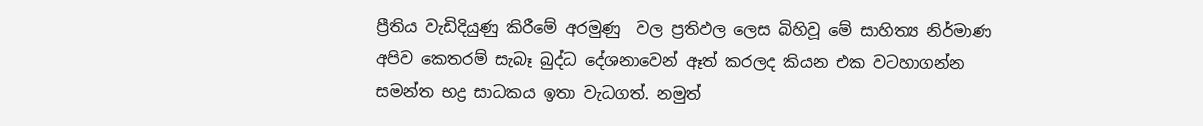ප්‍රීතිය වැඩිදියුණු කිරීමේ අරමුණු  වල ප්‍රතිඵල ලෙස බිහිවූ මේ සාහිත්‍ය නිර්මාණ අපිව කෙතරම් සැබෑ බුද්ධ දේශනාවෙන් ඈත් කරලද කියන එක වටහාගන්න සමන්ත භද්‍ර සාධකය ඉතා වැධගත්. නමුත්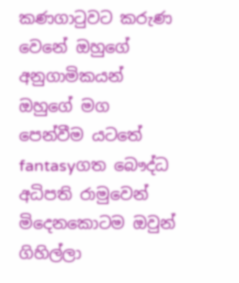කණගාටුවට කරුණ වෙනේ ඔහුගේ අනුගාමිකයන් ඔහුගේ මග පෙන්වීම යටතේ fantasyගත බෞද්ධ අධිපති රාමුවෙන් මිදෙනකොටම ඔවුන් ගිහිල්ලා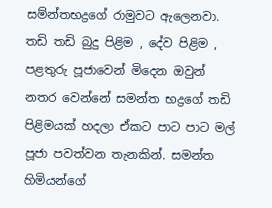සම්න්තභද්‍රගේ රාමුවට ඇලෙනවා. තඩි තඩි බුදු පිළිම , දේව පිළිම , පළතුරු පූජාවෙන් මිදෙන ඔවුන් නතර වෙන්නේ සමන්ත භද්‍රගේ තඩි පිළිමයක් හදලා ඒකට පාට පාට මල් පූජා පවත්වන තැනකින්. සමන්ත හිමියන්ගේ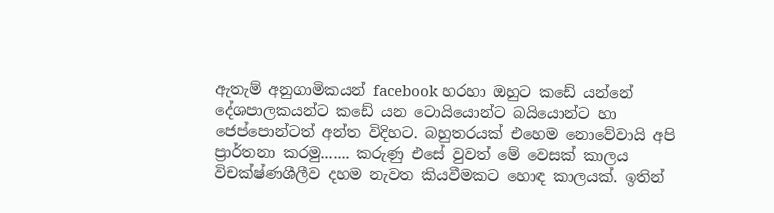ඇතැම් අනුගාමිකයන් facebook හරහා ඔහුට කඩේ යන්නේ දේශපාලකයන්ට කඩේ යන ටොයියොන්ට බයියොන්ට හා ජෙප්පොන්ටත් අන්ත විදිහට. බහුතරයක් එහෙම නොවේවායි අපි ප්‍රාර්තනා කරමු....... කරුණු එසේ වුවත් මේ වෙසක් කාලය විචක්ෂ්ණශීලීව දහම නැවත කියවීමකට හොඳ කාලයක්. ඉතින්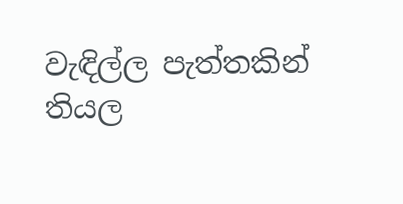වැඳිල්ල පැත්තකින් තියල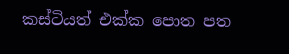කස්ටියත් එක්ක පොත පත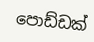පොඩ්ඩක්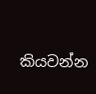කියවන්න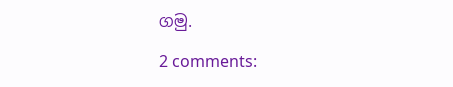ගමු.

2 comments: